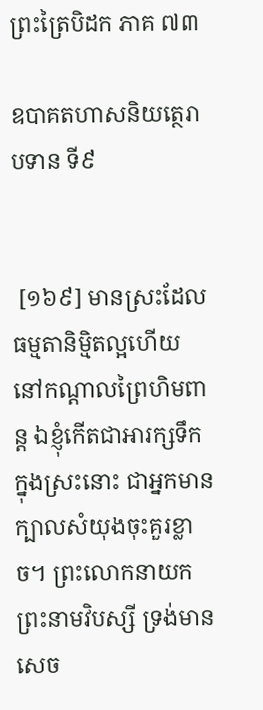ព្រះត្រៃបិដក ភាគ ៧៣

ឧបាគតហាសនិយត្ថេរាបទាន ទី៩


 [១៦៩] មានស្រះដែលធម្មតានិមិ្មតល្អហើយ នៅកណ្តាលព្រៃហិមពាន្ត ឯខ្ញុំកើតជាអារក្សទឹកក្នុងស្រះនោះ ជាអ្នកមានក្បាលសំយុងចុះគួរខ្លាច។ ព្រះលោកនាយក ព្រះនាមវិបស្សី ទ្រង់មានសេច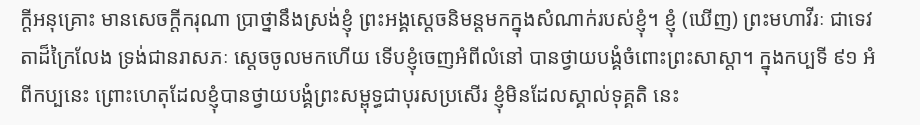ក្តីអនុគ្រោះ មានសេចក្តីករុណា ប្រាថ្នានឹងស្រង់ខ្ញុំ ព្រះអង្គស្តេចនិមន្តមកក្នុងសំណាក់របស់ខ្ញុំ។ ខ្ញុំ (ឃើញ) ព្រះមហាវីរៈ ជាទេវតាដ៏ក្រៃលែង ទ្រង់ជានរាសភៈ ស្តេចចូលមកហើយ ទើបខ្ញុំចេញអំពីលំនៅ បានថ្វាយបង្គំចំពោះព្រះសាស្តា។ ក្នុងកប្បទី ៩១ អំពីកប្បនេះ ព្រោះហេតុដែលខ្ញុំបានថ្វាយបង្គំព្រះសម្ពុទ្ធជាបុរសប្រសើរ ខ្ញុំមិនដែលស្គាល់ទុគ្គតិ នេះ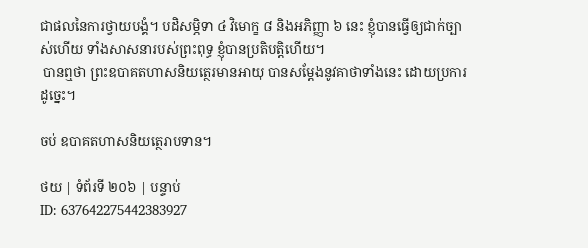ជាផលនៃការថ្វាយបង្គំ។ បដិសម្ភិទា ៤ វិមោក្ខ ៨ និងអភិញ្ញា ៦ នេះ ខ្ញុំបានធ្វើឲ្យជាក់ច្បាស់ហើយ ទាំងសាសនារបស់ព្រះពុទ្ធ ខ្ញុំបានប្រតិបត្តិហើយ។
 បានឮថា ព្រះឧបាគតហាសនិយត្ថេរមានអាយុ បានសម្តែងនូវគាថាទាំងនេះ ដោយប្រការដូច្នេះ។

ចប់ ឧបាគតហាសនិយត្ថេរាបទាន។

ថយ | ទំព័រទី ២០៦ | បន្ទាប់
ID: 637642275442383927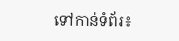ទៅកាន់ទំព័រ៖